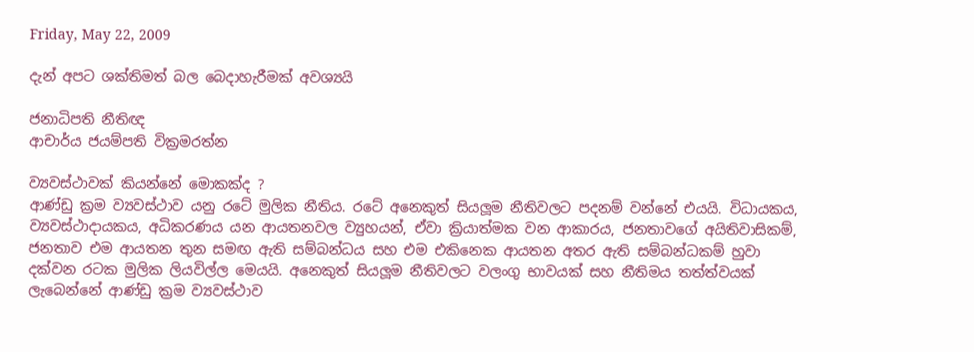Friday, May 22, 2009

දැන් අපට ශක්තිමත් බල බෙදාහැරීමක් අවශ්‍යයි

ජනාධිපති නීතිඥ
ආචාර්ය ජයම්පති වික්‍රමරත්න

ව්‍යවස්ථාවක් කියන්නේ මොකක්ද ?
ආණ්ඩු ක්‍රම ව්‍යවස්ථාව යනු රටේ මුලික නීතිය. රටේ අනෙකුත් සියලූම නීතිවලට පදනම් වන්නේ එයයි. විධායකය, ව්‍යවස්ථාදායකය, අධිකරණය යන ආයතනවල ව්‍යුහයන්, ඒවා ක්‍රියාත්මක වන ආකාරය, ජනතාවගේ අයිතිවාසිකම්, ජනතාව එම ආයතන තුන සමඟ ඇති සම්බන්ධය සහ එම එකිනෙක ආයතන අතර ඇති සම්බන්ධකම් හුවා දක්වන රටක මුලික ලියවිල්ල මෙයයි. අනෙකුත් සියලූම නීතිවලට වලංගු භාවයක් සහ නීතිමය තත්ත්වයක් ලැබෙන්නේ ආණ්ඩු ක්‍රම ව්‍යවස්ථාව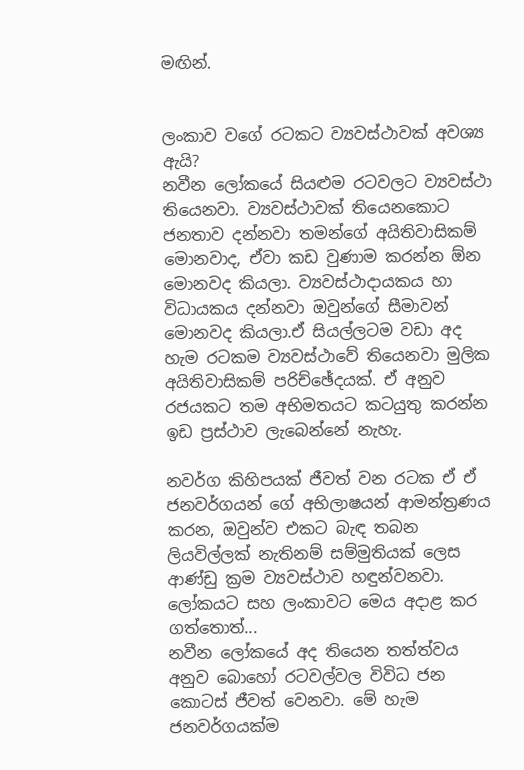මඟින්.


ලංකාව වගේ රටකට ව්‍යවස්ථාවක් අවශ්‍ය ඇයි?
නවීන ලෝකයේ සියළුම රටවලට ව්‍යවස්ථා තියෙනවා. ව්‍යවස්ථාවක් තියෙනකොට ජනතාව දන්නවා තමන්ගේ අයිතිවාසිකම් මොනවාද, ඒවා කඩ වුණාම කරන්න ඕන මොනවද කියලා. ව්‍යවස්ථාදායකය හා විධායකය දන්නවා ඔවුන්ගේ සීමාවන් මොනවද කියලා.ඒ සියල්ලටම වඩා අද හැම රටකම ව්‍යවස්ථාවේ තියෙනවා මුලික අයිතිවාසිකම් පරිච්ඡේදයක්. ඒ අනුව රජයකට තම අභිමතයට කටයුතු කරන්න ඉඩ ප්‍රස්ථාව ලැබෙන්නේ නැහැ.

නවර්ග කිහිපයක් ජීවත් වන රටක ඒ ඒ ජනවර්ගයන් ගේ අභිලාෂයන් ආමන්ත්‍රණය කරන, ඔවුන්ව එකට බැඳ තබන ලියවිල්ලක් නැතිනම් සම්මුතියක් ලෙස ආණ්ඩු ක්‍රම ව්‍යවස්ථාව හඳුන්වනවා. ලෝකයට සහ ලංකාවට මෙය අදාළ කර ගත්තොත්...
නවීන ලෝකයේ අද තියෙන තත්ත්වය අනුව බොහෝ රටවල්වල විවිධ ජන කොටස් ජීවත් වෙනවා. මේ හැම ජනවර්ගයක්ම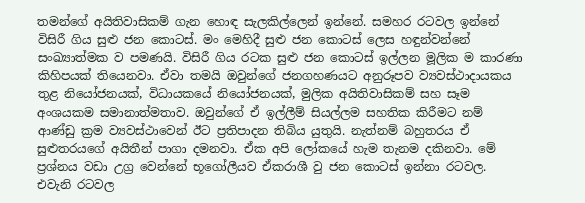තමන්ගේ අයිතිවාසිකම් ගැන හොඳ සැලකිල්ලෙන් ඉන්නේ. සමහර රටවල ඉන්නේ විසිරී ගිය සුළු ජන කොටස්. මං මෙහිදී සුළු ජන කොටස් ලෙස හඳුන්වන්නේ සංඛ්‍යාත්මක ව පමණයි. විසිරී ගිය රටක සුළු ජන කොටස් ඉල්ලන මූලික ම කාරණා කිහිපයක් තියෙනවා. ඒවා තමයි ඔවුන්ගේ ජනගහණයට අනුරූපව ව්‍යවස්ථාදායකය තුළ නියෝජනයක්, විධායකයේ නියෝජනයක්, මුලික අයිතිවාසිකම් සහ සෑම අංශයකම සමානාත්මතාව. ඔවුන්ගේ ඒ ඉල්ලීම් සියල්ලම සහතික කිරීමට නම් ආණ්ඩු ක්‍රම ව්‍යවස්ථාවෙන් ඊට ප්‍රතිපාදන තිබිය යුතුයි. නැත්නම් බහුතරය ඒ සුළුතරයගේ අයිතීන් පාගා දමනවා. ඒක අපි ලෝකයේ හැම තැනම දකිනවා. මේ ප්‍රශ්නය වඩා උග්‍ර වෙන්නේ භූගෝලීයව ඒකරාශී වු ජන කොටස් ඉන්නා රටවල. එවැනි රටවල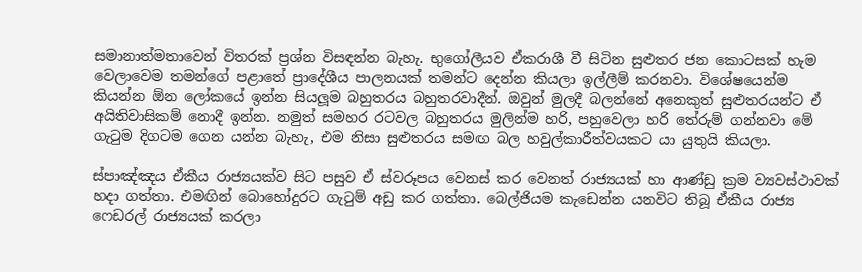සමානාත්මතාවෙන් විතරක් ප්‍රශ්න විසඳන්න බැහැ. භුගෝලීයව ඒකරාශී වී සිටින සුළුතර ජන කොටසක් හැම වෙලාවෙම තමන්ගේ පළාතේ ප්‍රාදේශීය පාලනයක් තමන්ට දෙන්න කියලා ඉල්ලීම් කරනවා. විශේෂයෙන්ම කියන්න ඕන ලෝකයේ ඉන්න සියලූම බහුතරය බහුතරවාදීන්. ඔවුන් මුලදී බලන්නේ අනෙකුත් සුළුතරයන්ට ඒ අයිතිවාසිකම් නොදී ඉන්න. නමුත් සමහර රටවල බහුතරය මුලින්ම හරි, පහුවෙලා හරි තේරුම් ගන්නවා මේ ගැටුම දිගටම ගෙන යන්න බැහැ, එම නිසා සුළුතරය සමඟ බල හවුල්කාරීත්වයකට යා යුතුයි කියලා.

ස්පාඤ්ඤය ඒකීය රාජ්‍යයක්ව සිට පසුව ඒ ස්වරූපය වෙනස් කර වෙනත් රාජ්‍යයක් හා ආණ්ඩු ක්‍රම ව්‍යවස්ථාවක් හදා ගත්තා. එමඟින් බොහෝදුරට ගැටුම් අඩු කර ගත්තා. බෙල්ජියම කැඩෙන්න යනවිට තිබූ ඒකීය රාජ්‍ය ෆෙඩරල් රාජ්‍යයක් කරලා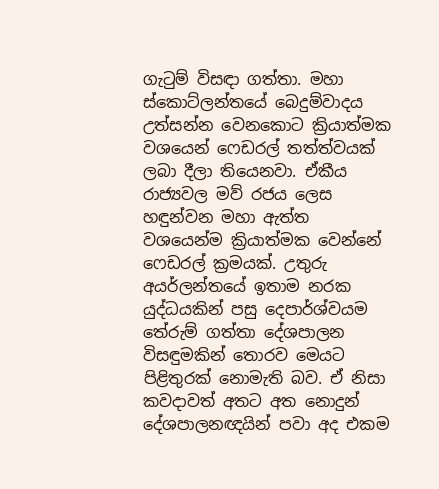ගැටුම් විසඳා ගත්තා. මහා ස්කොට්ලන්තයේ බෙදුම්වාදය උත්සන්න වෙනකොට ක්‍රියාත්මක වශයෙන් ෆෙඩරල් තත්ත්වයක් ලබා දීලා තියෙනවා. ඒකීය රාජ්‍යවල මව් රජය ලෙස හඳුන්වන මහා ඇත්ත වශයෙන්ම ක්‍රියාත්මක වෙන්නේ ෆෙඩරල් ක්‍රමයක්. උතුරු අයර්ලන්තයේ ඉතාම නරක යුද්ධයකින් පසු දෙපාර්ශ්වයම තේරුම් ගත්තා දේශපාලන විසඳුමකින් තොරව මෙයට පිළිතුරක් නොමැති බව. ඒ නිසා කවදාවත් අතට අත නොදුන් දේශපාලනඥයින් පවා අද එකම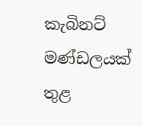කැබිනට් මණ්ඩලයක් තුළ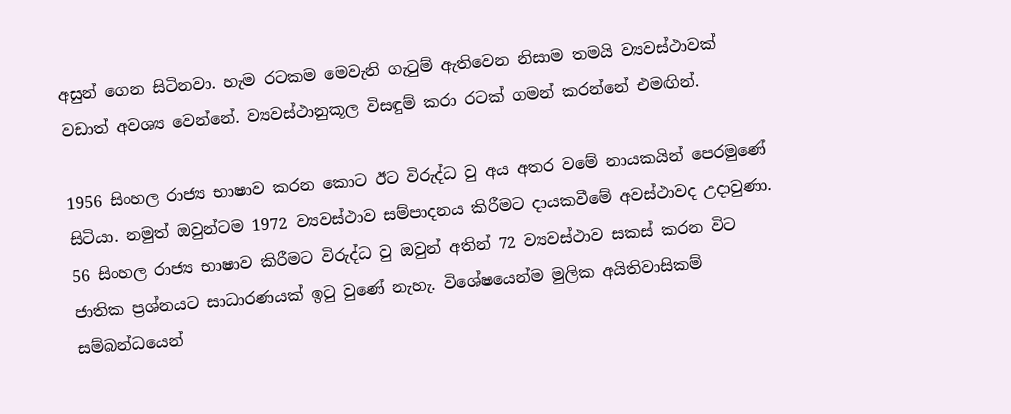අසුන් ගෙන සිටිනවා. හැම රටකම මෙවැනි ගැටුම් ඇතිවෙන නිසාම තමයි ව්‍යවස්ථාවක් වඩාත් අවශ්‍ය වෙන්නේ. ව්‍යවස්ථානුකූල විසඳුම් කරා රටක් ගමන් කරන්නේ එමඟින්.

1956 සිංහල රාජ්‍ය භාෂාව කරන කොට ඊට විරුද්ධ වු අය අතර වමේ නායකයින් පෙරමුණේ සිටියා. නමුත් ඔවුන්ටම 1972 ව්‍යවස්ථාව සම්පාදනය කිරීමට දායකවීමේ අවස්ථාවද උදාවුණා. 56 සිංහල රාජ්‍ය භාෂාව කිරීමට විරුද්ධ වු ඔවුන් අතින් 72 ව්‍යවස්ථාව සකස් කරන විට ජාතික ප්‍රශ්නයට සාධාරණයක් ඉටු වුණේ නැහැ. විශේෂයෙන්ම මුලික අයිතිවාසිකම් සම්බන්ධයෙන්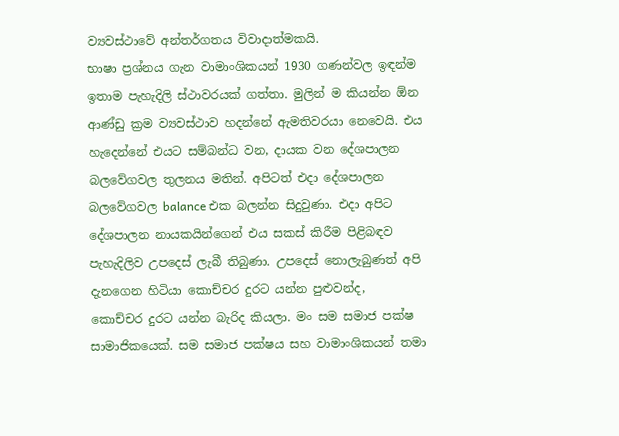ව්‍යවස්ථාවේ අන්තර්ගතය විවාදාත්මකයි.
භාෂා ප්‍රශ්නය ගැන වාමාංශිකයන් 1930 ගණන්වල ඉඳන්ම ඉතාම පැහැදිලි ස්ථාවරයක් ගත්තා. මුලින් ම කියන්න ඕන ආණ්ඩු ක්‍රම ව්‍යවස්ථාව හදන්නේ ඇමතිවරයා නෙවෙයි. එය හැදෙන්නේ එයට සම්බන්ධ වන, දායක වන දේශපාලන බලවේගවල තුලනය මතින්. අපිටත් එදා දේශපාලන බලවේගවල balance එක බලන්න සිදුවුණා. එදා අපිට දේශපාලන නායකයින්ගෙන් එය සකස් කිරීම පිළිබඳව පැහැදිලිව උපදෙස් ලැබී තිබුණා. උපදෙස් නොලැබුණත් අපි දැනගෙන හිටියා කොච්චර දුරට යන්න පුළුවන්ද,
කොච්චර දුරට යන්න බැරිද කියලා. මං සම සමාජ පක්ෂ සාමාජිකයෙක්. සම සමාජ පක්ෂය සහ වාමාංශිකයන් තමා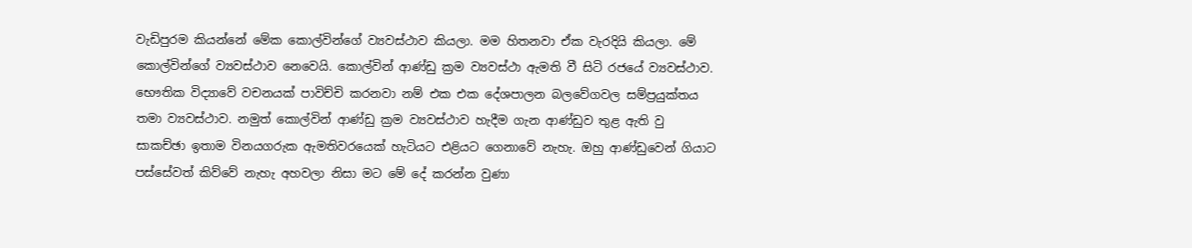වැඩිපුරම කියන්නේ මේක කොල්වින්ගේ ව්‍යවස්ථාව කියලා. මම හිතනවා ඒක වැරදියි කියලා. මේ කොල්වින්ගේ ව්‍යවස්ථාව නෙවෙයි. කොල්වින් ආණ්ඩු ක්‍රම ව්‍යවස්ථා ඇමති වී සිටි රජයේ ව්‍යවස්ථාව. භෞතික විද්‍යාවේ වචනයක් පාවිච්චි කරනවා නම් එක එක දේශපාලන බලවේගවල සම්ප්‍රයුක්තය තමා ව්‍යවස්ථාව. නමුත් කොල්වින් ආණ්ඩු ක්‍රම ව්‍යවස්ථාව හැදීම ගැන ආණ්ඩුව තුළ ඇති වු සාකච්ඡා ඉතාම විනයගරුක ඇමතිවරයෙක් හැටියට එළියට ගෙනාවේ නැහැ. ඔහු ආණ්ඩුවෙන් ගියාට පස්සේවත් කිව්වේ නැහැ අහවලා නිසා මට මේ දේ කරන්න වුණා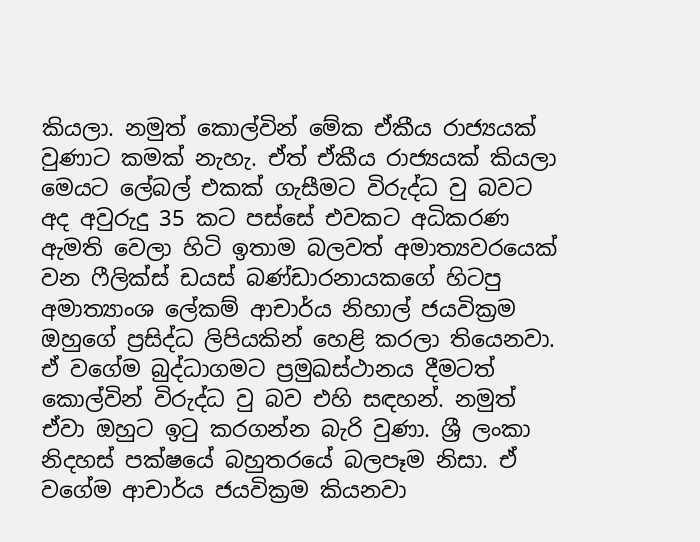කියලා. නමුත් කොල්වින් මේක ඒකීය රාජ්‍යයක් වුණාට කමක් නැහැ. ඒත් ඒකීය රාජ්‍යයක් කියලා මෙයට ලේබල් එකක් ගැසීමට විරුද්ධ වු බවට අද අවුරුදු 35 කට පස්සේ එවකට අධිකරණ ඇමති වෙලා හිටි ඉතාම බලවත් අමාත්‍යවරයෙක් වන ෆීලික්ස් ඩයස් බණ්ඩාරනායකගේ හිටපු අමාත්‍යාංශ ලේකම් ආචාර්ය නිහාල් ජයවික්‍රම ඔහුගේ ප්‍රසිද්ධ ලිපියකින් හෙළි කරලා තියෙනවා. ඒ වගේම බුද්ධාගමට ප්‍රමුඛස්ථානය දීමටත් කොල්වින් විරුද්ධ වු බව එහි සඳහන්. නමුත් ඒවා ඔහුට ඉටු කරගන්න බැරි වුණා. ශ්‍රී ලංකා නිදහස් පක්ෂයේ බහුතරයේ බලපෑම නිසා. ඒ වගේම ආචාර්ය ජයවික්‍රම කියනවා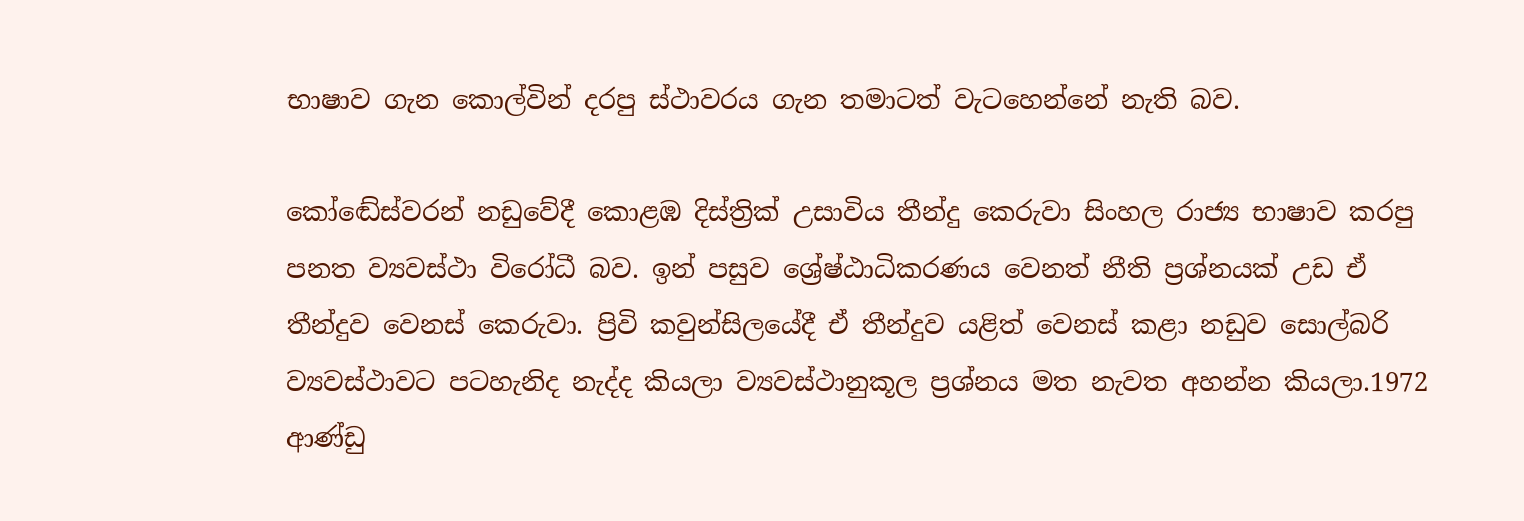භාෂාව ගැන කොල්වින් දරපු ස්ථාවරය ගැන තමාටත් වැටහෙන්නේ නැති බව.

කෝඬේස්වරන් නඩුවේදී කොළඹ දිස්ත්‍රික් උසාවිය තීන්දු කෙරුවා සිංහල රාජ්‍ය භාෂාව කරපු පනත ව්‍යවස්ථා විරෝධී බව. ඉන් පසුව ශ්‍රේෂ්ඨාධිකරණය වෙනත් නීති ප්‍රශ්නයක් උඩ ඒ තීන්දුව වෙනස් කෙරුවා. ප්‍රිවි කවුන්සිලයේදී ඒ තීන්දුව යළිත් වෙනස් කළා නඩුව සොල්බරි ව්‍යවස්ථාවට පටහැනිද නැද්ද කියලා ව්‍යවස්ථානුකූල ප්‍රශ්නය මත නැවත අහන්න කියලා.1972 ආණ්ඩු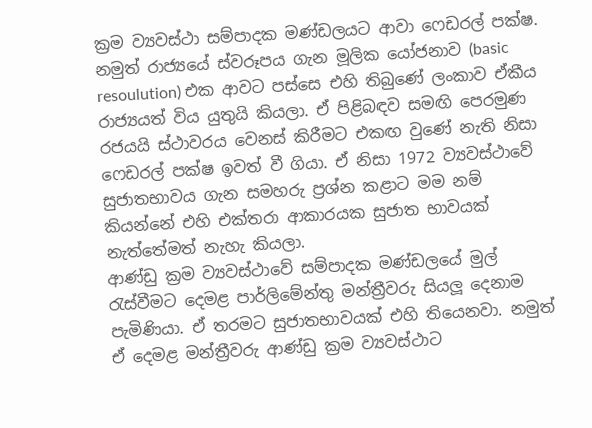ක්‍රම ව්‍යවස්ථා සම්පාදක මණ්ඩලයට ආවා ෆෙඩරල් පක්ෂ. නමුත් රාජ්‍යයේ ස්වරූපය ගැන මූලික යෝජනාව (basic resoulution) එක ආවට පස්සෙ එහි තිබුණේ ලංකාව ඒකීය රාජ්‍යයත් විය යුතුයි කියලා. ඒ පිළිබඳව සමඟි පෙරමුණ රජයයි ස්ථාවරය වෙනස් කිරීමට එකඟ වුණේ නැති නිසා ෆෙඩරල් පක්ෂ ඉවත් වී ගියා. ඒ නිසා 1972 ව්‍යවස්ථාවේ සුජාතභාවය ගැන සමහරු ප්‍රශ්න කළාට මම නම් කියන්නේ එහි එක්තරා ආකාරයක සුජාත භාවයක් නැත්තේමත් නැහැ කියලා.
ආණ්ඩු ක්‍රම ව්‍යවස්ථාවේ සම්පාදක මණ්ඩලයේ මුල් රැස්වීමට දෙමළ පාර්ලිමේන්තු මන්ත්‍රීවරු සියලූ දෙනාම පැමිණියා. ඒ තරමට සුජාතභාවයක් එහි තියෙනවා. නමුත් ඒ දෙමළ මන්ත්‍රීවරු ආණ්ඩු ක්‍රම ව්‍යවස්ථාට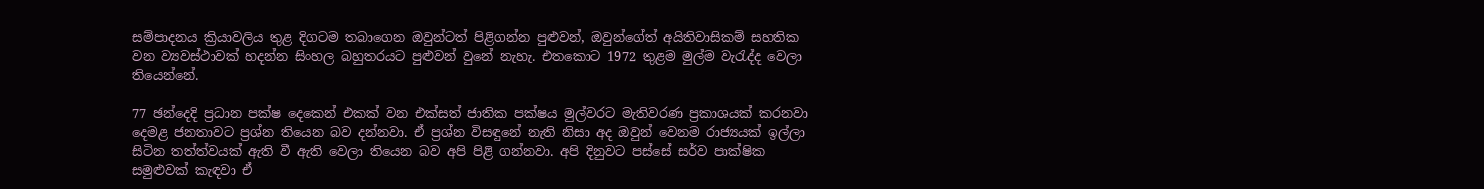සම්පාදනය ක්‍රියාවලිය තුළ දිගටම තබාගෙන ඔවුන්ටත් පිළිගන්න පුළුවන්, ඔවුන්ගේත් අයිතිවාසිකම් සහතික වන ව්‍යවස්ථාවක් හදන්න සිංහල බහුතරයට පුළුවන් වුනේ නැහැ. එතකොට 1972 තුළම මුල්ම වැරැද්ද වෙලා තියෙන්නේ.

77 ඡන්දෙදි ප්‍රධාන පක්ෂ දෙකෙන් එකක් වන එක්සත් ජාතික පක්ෂය මුල්වරට මැතිවරණ ප්‍රකාශයක් කරනවා දෙමළ ජනතාවට ප්‍රශ්න තියෙන බව දන්නවා. ඒ ප්‍රශ්න විසඳුනේ නැති නිසා අද ඔවුන් වෙනම රාජ්‍යයක් ඉල්ලා සිටින තත්ත්වයක් ඇති වී ඇති වෙලා තියෙන බව අපි පිළි ගන්නවා. අපි දිනුවට පස්සේ සර්ව පාක්ෂික සමුළුවක් කැඳවා ඒ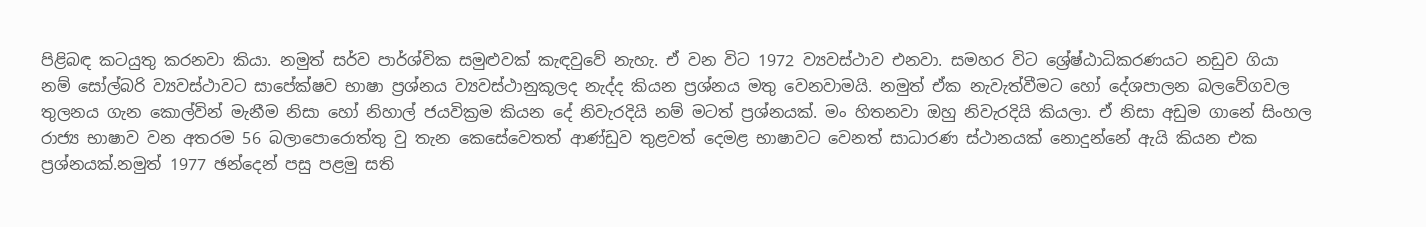පිළිබඳ කටයුතු කරනවා කියා. නමුත් සර්ව පාර්ශ්වික සමුළුවක් කැඳවුවේ නැහැ. ඒ වන විට 1972 ව්‍යවස්ථාව එනවා. සමහර විට ශ්‍රේෂ්ඨාධිකරණයට නඩුව ගියා නම් සෝල්බරි ව්‍යවස්ථාවට සාපේක්ෂව භාෂා ප්‍රශ්නය ව්‍යවස්ථානුකූලද නැද්ද කියන ප්‍රශ්නය මතු වෙනවාමයි. නමුත් ඒක නැවැත්වීමට හෝ දේශපාලන බලවේගවල තුලනය ගැන කොල්වින් මැනීම නිසා හෝ නිහාල් ජයවික්‍රම කියන දේ නිවැරදියි නම් මටත් ප්‍රශ්නයක්. මං හිතනවා ඔහු නිවැරදියි කියලා. ඒ නිසා අඩුම ගානේ සිංහල රාජ්‍ය භාෂාව වන අතරම 56 බලාපොරොත්තු වු තැන කෙසේවෙතත් ආණ්ඩුව තුළවත් දෙමළ භාෂාවට වෙනත් සාධාරණ ස්ථානයක් නොදුන්නේ ඇයි කියන එක ප්‍රශ්නයක්.නමුත් 1977 ඡන්දෙන් පසු පළමු සති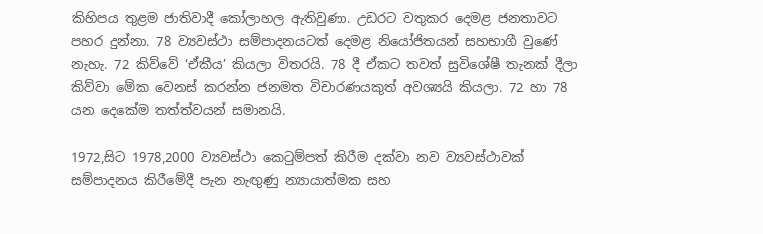කිහිපය තුළම ජාතිවාදී කෝලාහල ඇතිවුණා. උඩරට වතුකර දෙමළ ජනතාවට පහර දුන්නා. 78 ව්‍යවස්ථා සම්පාදනයටත් දෙමළ නියෝජිතයන් සහභාගී වුණේ නැහැ. 72 කිව්වේ ‘ඒකීය’ කියලා විතරයි. 78 දී ඒකට තවත් සුවිශේෂී තැනක් දීලා කිව්වා මේක වෙනස් කරන්න ජනමත විචාරණයකුත් අවශ්‍යයි කියලා. 72 හා 78 යන දෙකේම තත්ත්වයන් සමානයි.

1972,සිට 1978,2000 ව්‍යවස්ථා කෙටුම්පත් කිරීම දක්වා නව ව්‍යවස්ථාවක් සම්පාදනය කිරීමේදී පැන නැඟුණු න්‍යායාත්මක සහ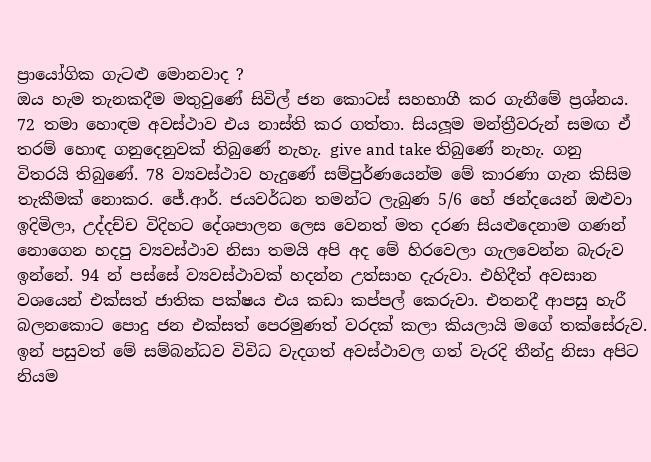ප්‍රායෝගික ගැටළු මොනවාද ?
ඔය හැම තැනකදීම මතුවුණේ සිවිල් ජන කොටස් සහභාගී කර ගැනීමේ ප්‍රශ්නය. 72 තමා හොඳම අවස්ථාව එය නාස්ති කර ගත්තා. සියලූම මන්ත්‍රීවරුන් සමඟ ඒ තරම් හොඳ ගනුදෙනුවක් තිබුණේ නැහැ. give and take තිබුණේ නැහැ. ගනු විතරයි තිබුණේ. 78 ව්‍යවස්ථාව හැදුණේ සම්පුර්ණයෙන්ම මේ කාරණා ගැන කිසිම තැකීමක් නොකර. ජේ.ආර්. ජයවර්ධන තමන්ට ලැබුණ 5/6 හේ ඡන්දයෙන් ඔළුවා ඉදිමිලා, උද්දච්ච විදිහට දේශපාලන ලෙස වෙනත් මත දරණ සියළුදෙනාම ගණන් නොගෙන හදපු ව්‍යවස්ථාව නිසා තමයි අපි අද මේ හිරවෙලා ගැලවෙන්න බැරුව ඉන්නේ. 94 න් පස්සේ ව්‍යවස්ථාවක් හදන්න උත්සාහ දැරුවා. එහිදීත් අවසාන වශයෙන් එක්සත් ජාතික පක්ෂය එය කඩා කප්පල් කෙරුවා. එතනදී ආපසු හැරී බලනකොට පොදු ජන එක්සත් පෙරමුණත් වරදක් කලා කියලායි මගේ තක්සේරුව. ඉන් පසුවත් මේ සම්බන්ධව විවිධ වැදගත් අවස්ථාවල ගත් වැරදි තීන්දු නිසා අපිට නියම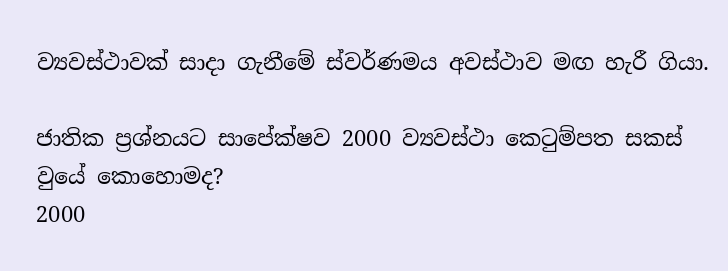ව්‍යවස්ථාවක් සාදා ගැනීමේ ස්වර්ණමය අවස්ථාව මඟ හැරී ගියා.

ජාතික ප්‍රශ්නයට සාපේක්ෂව 2000 ව්‍යවස්ථා කෙටුම්පත සකස් වුයේ කොහොමද?
2000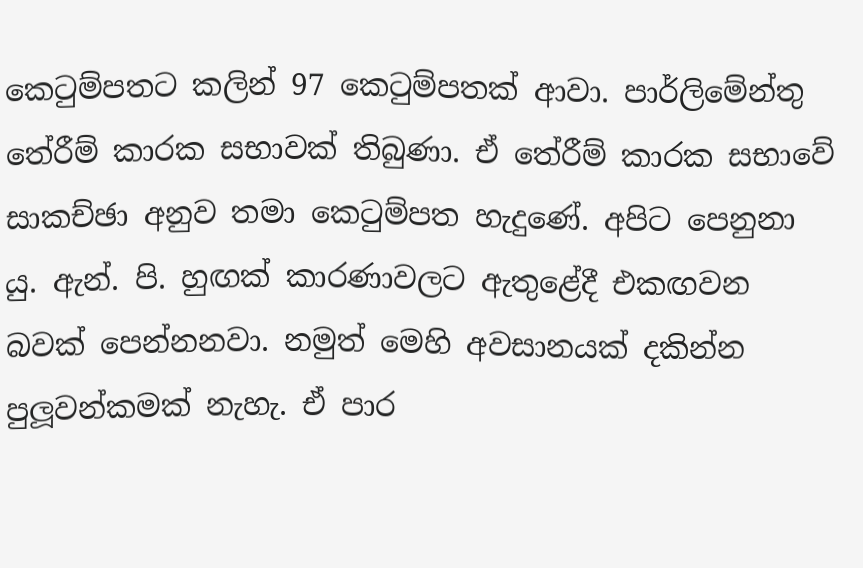කෙටුම්පතට කලින් 97 කෙටුම්පතක් ආවා. පාර්ලිමේන්තු තේරීම් කාරක සභාවක් තිබුණා. ඒ තේරීම් කාරක සභාවේ සාකච්ඡා අනුව තමා කෙටුම්පත හැදුණේ. අපිට පෙනුනා යු. ඇන්. පි. හුඟක් කාරණාවලට ඇතුළේදී එකඟවන බවක් පෙන්නනවා. නමුත් මෙහි අවසානයක් දකින්න පුලූවන්කමක් නැහැ. ඒ පාර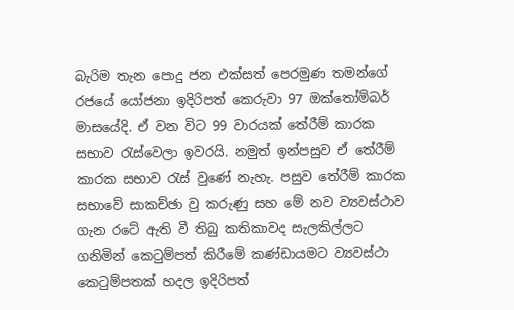බැරිම තැන පොදු ජන එක්සත් පෙරමුණ තමන්ගේ රජයේ යෝජනා ඉදිරිපත් කෙරුවා 97 ඔක්තෝම්බර් මාසයේදි. ඒ වන විට 99 වාරයක් තේරීම් කාරක සභාව රැස්වෙලා ඉවරයි. නමුත් ඉන්පසුව ඒ තේරීම් කාරක සභාව රැස් වුණේ නැහැ. පසුව තේරීම් කාරක සභාවේ සාකච්ඡා වු කරුණු සහ මේ නව ව්‍යවස්ථාව ගැන රටේ ඇති වී තිබු කතිකාවද සැලකිල්ලට ගනිමින් කෙටුම්පත් කිරීමේ කණ්ඩායමට ව්‍යවස්ථා කෙටුම්පතක් හදල ඉදිරිපත්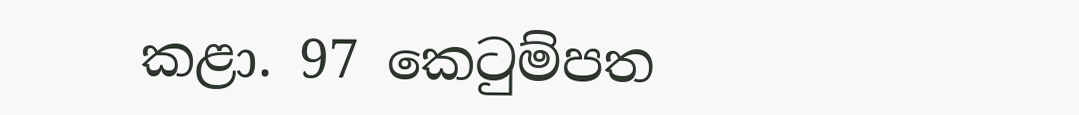කළා. 97 කෙටුම්පත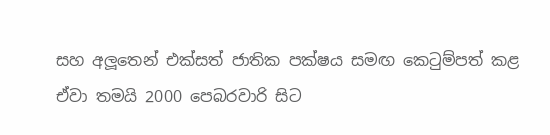සහ අලූතෙන් එක්සත් ජාතික පක්ෂය සමඟ කෙටුම්පත් කළ ඒවා තමයි 2000 පෙබරවාරි සිට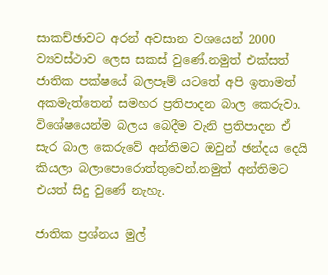සාකච්ඡාවට අරන් අවසාන වශයෙන් 2000 ව්‍යවස්ථාව ලෙස සකස් වුණේ.නමුත් එක්සත් ජාතික පක්ෂයේ බලපෑම් යටතේ අපි ඉතාමත් අකමැත්තෙන් සමහර ප්‍රතිපාදන බාල කෙරුවා. විශේෂයෙන්ම බලය බෙදීම වැනි ප්‍රතිපාදන ඒ සැර බාල කෙරුවේ අන්තිමට ඔවුන් ඡන්දය දෙයි කියලා බලාපොරොත්තුවෙන්.නමුත් අන්තිමට එයත් සිදු වුණේ නැහැ.

ජාතික ප්‍රශ්නය මුල්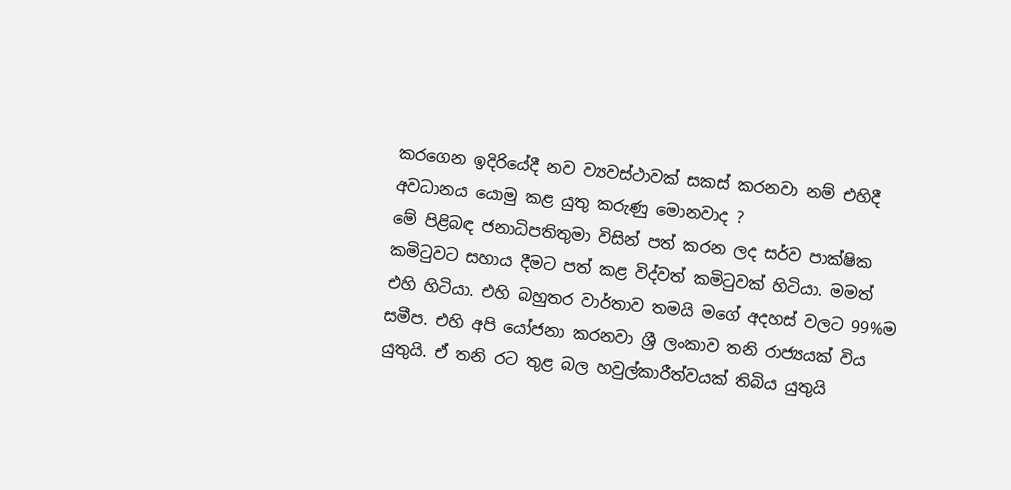කරගෙන ඉදිරියේදී නව ව්‍යවස්ථාවක් සකස් කරනවා නම් එහිදී අවධානය යොමු කළ යුතු කරුණු මොනවාද ?
මේ පිළිබඳ ජනාධිපතිතුමා විසින් පත් කරන ලද සර්ව පාක්ෂික කමිටුවට සහාය දීමට පත් කළ විද්වත් කමිටුවක් හිටියා. මමත් එහි හිටියා. එහි බහුතර වාර්තාව තමයි මගේ අදහස් වලට 99%ම සමීප. එහි අපි යෝජනා කරනවා ශ්‍රී ලංකාව තනි රාජ්‍යයක් විය යුතුයි. ඒ තනි රට තුළ බල හවුල්කාරීත්වයක් තිබිය යුතුයි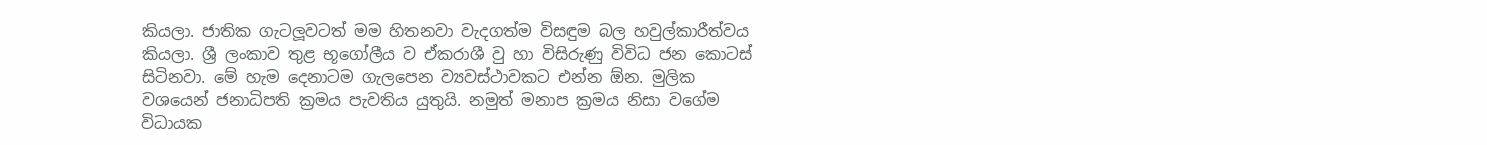කියලා. ජාතික ගැටලූවටත් මම හිතනවා වැදගත්ම විසඳුම බල හවුල්කාරීත්වය කියලා. ශ්‍රී ලංකාව තුළ භූගෝලීය ව ඒකරාශී වු හා විසිරුණු විවිධ ජන කොටස් සිටිනවා. මේ හැම දෙනාටම ගැලපෙන ව්‍යවස්ථාවකට එන්න ඕන. මුලික වශයෙන් ජනාධිපති ක්‍රමය පැවතිය යුතුයි. නමුත් මනාප ක්‍රමය නිසා වගේම විධායක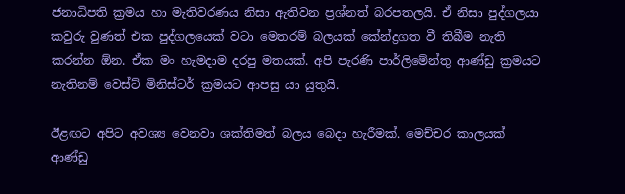ජනාධිපති ක්‍රමය හා මැතිවරණය නිසා ඇතිවන ප්‍රශ්නත් බරපතලයි. ඒ නිසා පුද්ගලයා කවුරු වුණත් එක පුද්ගලයෙක් වටා මෙතරම් බලයක් කේන්ද්‍රගත වී තිබීම නැති කරන්න ඕන. ඒක මං හැමදාම දරපු මතයක්. අපි පැරණි පාර්ලිමේන්තු ආණ්ඩු ක්‍රමයට නැතිනම් වෙස්ට් මිනිස්ටර් ක්‍රමයට ආපසු යා යුතුයි.

ඊළඟට අපිට අවශ්‍ය වෙනවා ශක්තිමත් බලය බෙදා හැරීමක්. මෙච්චර කාලයක් ආණ්ඩු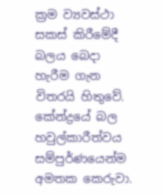ක්‍රම ව්‍යවස්ථා සකස් කිරීමේදී බලය බෙදා හැරීම ගැන විතරයි හිතුවේ. කේන්ද්‍රයේ බල හවුල්කාරීත්වය සම්පුර්ණයෙන්ම අමතක කෙරුවා.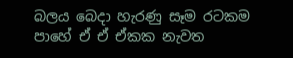බලය බෙදා හැරණු සෑම රටකම පාහේ ඒ ඒ ඒකක නැවත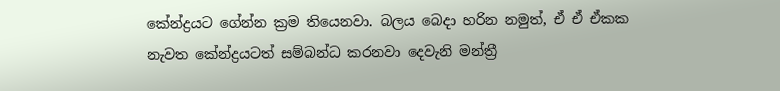කේන්ද්‍රයට ගේන්න ක්‍රම තියෙනවා. බලය බෙදා හරින නමුත්, ඒ ඒ ඒකක නැවත කේන්ද්‍රයටත් සම්බන්ධ කරනවා දෙවැනි මන්ත්‍රී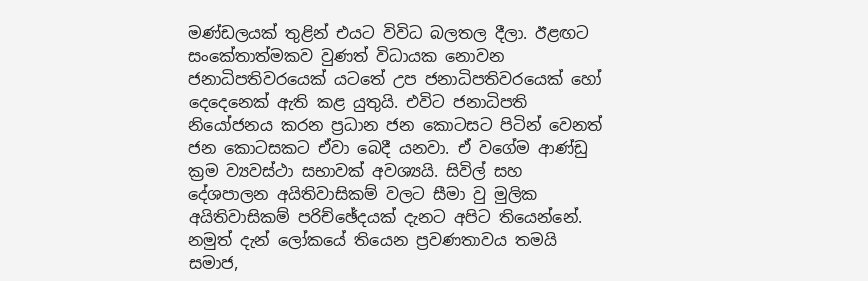මණ්ඩලයක් තුළින් එයට විවිධ බලතල දීලා. ඊළඟට සංකේතාත්මකව වුණත් විධායක නොවන ජනාධිපතිවරයෙක් යටතේ උප ජනාධිපතිවරයෙක් හෝ දෙදෙනෙක් ඇති කළ යුතුයි. එවිට ජනාධිපති නියෝජනය කරන ප්‍රධාන ජන කොටසට පිටින් වෙනත් ජන කොටසකට ඒවා බෙදී යනවා. ඒ වගේම ආණ්ඩු ක්‍රම ව්‍යවස්ථා සභාවක් අවශ්‍යයි. සිවිල් සහ දේශපාලන අයිතිවාසිකම් වලට සීමා වු මුලික අයිතිවාසිකම් පරිච්ඡේදයක් දැනට අපිට තියෙන්නේ. නමුත් දැන් ලෝකයේ තියෙන ප්‍රවණතාවය තමයි සමාජ,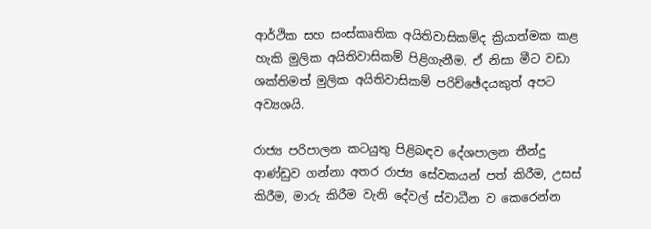ආර්ථික සහ සංස්කෘතික අයිතිවාසිකම්ද ක්‍රියාත්මක කළ හැකි මුලික අයිතිවාසිකම් පිළිගැනීම. ඒ නිසා මීට වඩා ශක්තිමත් මුලික අයිතිවාසිකම් පරිච්ඡේදයකුත් අපට අව්‍යශයි.

රාජ්‍ය පරිපාලන කටයුතු පිළිබඳව දේශපාලන තීන්දු ආණ්ඩුව ගන්නා අතර රාජ්‍ය සේවකයන් පත් කිරීම, උසස් කිරීම, මාරු කිරීම වැනි දේවල් ස්වාධීන ව කෙරෙන්න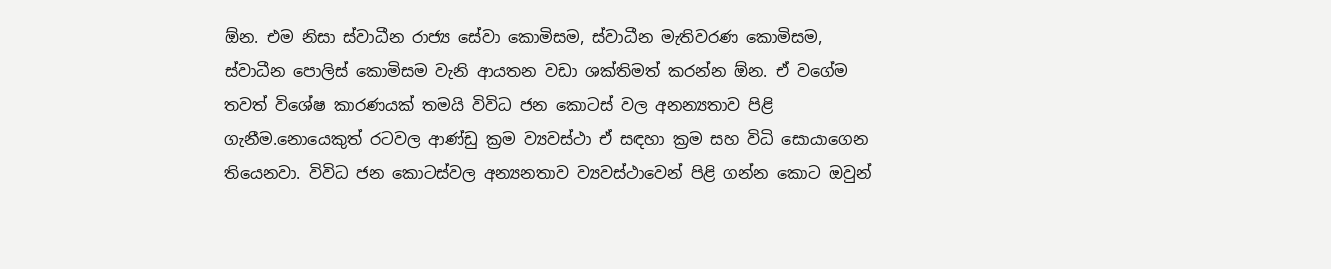ඕන. එම නිසා ස්වාධීන රාජ්‍ය සේවා කොමිසම, ස්වාධීන මැතිවරණ කොමිසම, ස්වාධීන පොලිස් කොමිසම වැනි ආයතන වඩා ශක්තිමත් කරන්න ඕන. ඒ වගේම තවත් විශේෂ කාරණයක් තමයි විවිධ ජන කොටස් වල අනන්‍යතාව පිළි ගැනීම.නොයෙකුත් රටවල ආණ්ඩු ක්‍රම ව්‍යවස්ථා ඒ සඳහා ක්‍රම සහ විධි සොයාගෙන තියෙනවා. විවිධ ජන කොටස්වල අන්‍යනතාව ව්‍යවස්ථාවෙන් පිළි ගන්න කොට ඔවුන්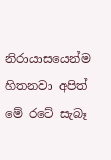නිරායාසයෙන්ම හිතනවා අපිත් මේ රටේ සැබෑ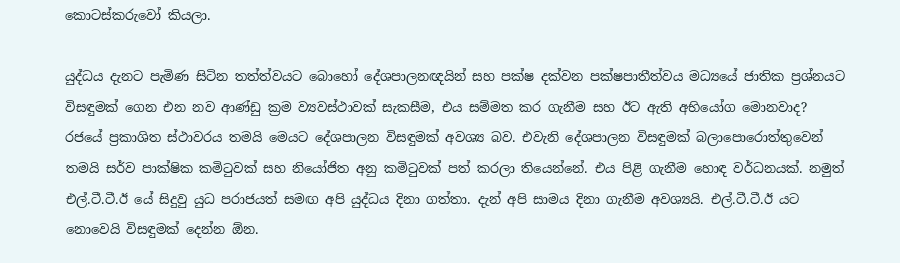කොටස්කරුවෝ කියලා.

යුද්ධය දැනට පැමිණ සිටින තත්ත්වයට බොහෝ දේශපාලනඥයින් සහ පක්ෂ දක්වන පක්ෂපාතීත්වය මධ්‍යයේ ජාතික ප්‍රශ්නයට විසඳුමක් ගෙන එන නව ආණ්ඩු ක්‍රම ව්‍යවස්ථාවක් සැකසීම, එය සම්මත කර ගැනීම සහ ඊට ඇති අභියෝග මොනවාද?
රජයේ ප්‍රකාශිත ස්ථාවරය තමයි මෙයට දේශපාලන විසඳුමක් අවශ්‍ය බව. එවැනි දේශපාලන විසඳුමක් බලාපොරොත්තුවෙන් තමයි සර්ව පාක්ෂික කමිටුවක් සහ නියෝජිත අනු කමිටුවක් පත් කරලා තියෙන්නේ. එය පිළි ගැනීම හොඳ වර්ධනයක්. නමුත් එල්.ටී.ටී.ඊ යේ සිදුවු යුධ පරාජයත් සමඟ අපි යුද්ධය දිනා ගත්තා. දැන් අපි සාමය දිනා ගැනීම අවශ්‍යයි. එල්.ටී.ටී.ඊ යට නොවෙයි විසඳුමක් දෙන්න ඕන.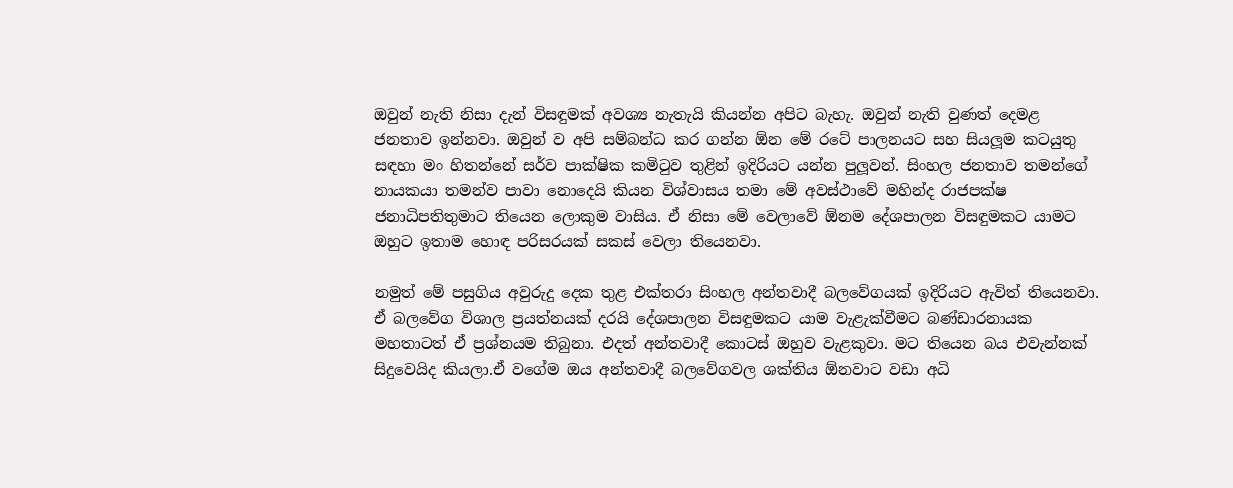ඔවුන් නැති නිසා දැන් විසඳුමක් අවශ්‍ය නැතැයි කියන්න අපිට බැහැ. ඔවුන් නැති වුණත් දෙමළ ජනතාව ඉන්නවා. ඔවුන් ව අපි සම්බන්ධ කර ගන්න ඕන මේ රටේ පාලනයට සහ සියලූම කටයුතු සඳහා මං හිතන්නේ සර්ව පාක්ෂික කමිටුව තුළින් ඉදිරියට යන්න පුලූවන්. සිංහල ජනතාව තමන්ගේ නායකයා තමන්ව පාවා නොදෙයි කියන විශ්වාසය තමා මේ අවස්ථාවේ මහින්ද රාජපක්ෂ ජනාධිපතිතුමාට තියෙන ලොකුම වාසිය. ඒ නිසා මේ වෙලාවේ ඕනම දේශපාලන විසඳුමකට යාමට ඔහුට ඉතාම හොඳ පරිසරයක් සකස් වෙලා තියෙනවා.

නමුත් මේ පසුගිය අවුරුදු දෙක තුළ එක්තරා සිංහල අන්තවාදී බලවේගයක් ඉදිරියට ඇවිත් තියෙනවා. ඒ බලවේග විශාල ප්‍රයත්නයක් දරයි දේශපාලන විසඳුමකට යාම වැළැක්වීමට බණ්ඩාරනායක මහතාටත් ඒ ප්‍රශ්නයම තිබුනා. එදත් අන්තවාදී කොටස් ඔහුව වැළකුවා. මට තියෙන බය එවැන්නක් සිදුවෙයිද කියලා.ඒ වගේම ඔය අන්තවාදී බලවේගවල ශක්තිය ඕනවාට වඩා අධි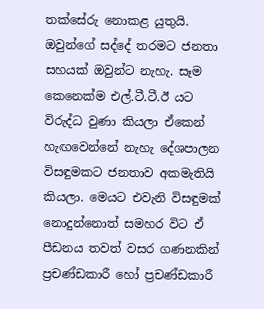තක්සේරු නොකළ යුතුයි. ඔවුන්ගේ සද්දේ තරමට ජනතා සහයක් ඔවුන්ට නැහැ. සෑම කෙනෙක්ම එල්.ටී.ටී.ඊ යට විරුද්ධ වුණා කියලා ඒකෙන් හැඟවෙන්නේ නැහැ දේශපාලන විසඳුමකට ජනතාව අකමැතියි කියලා. මෙයට එවැනි විසඳුමක් නොදුන්නොත් සමහර විට ඒ පීඩනය තවත් වසර ගණනකින් ප්‍රචණ්ඩකාරී හෝ ප්‍රචණ්ඩකාරී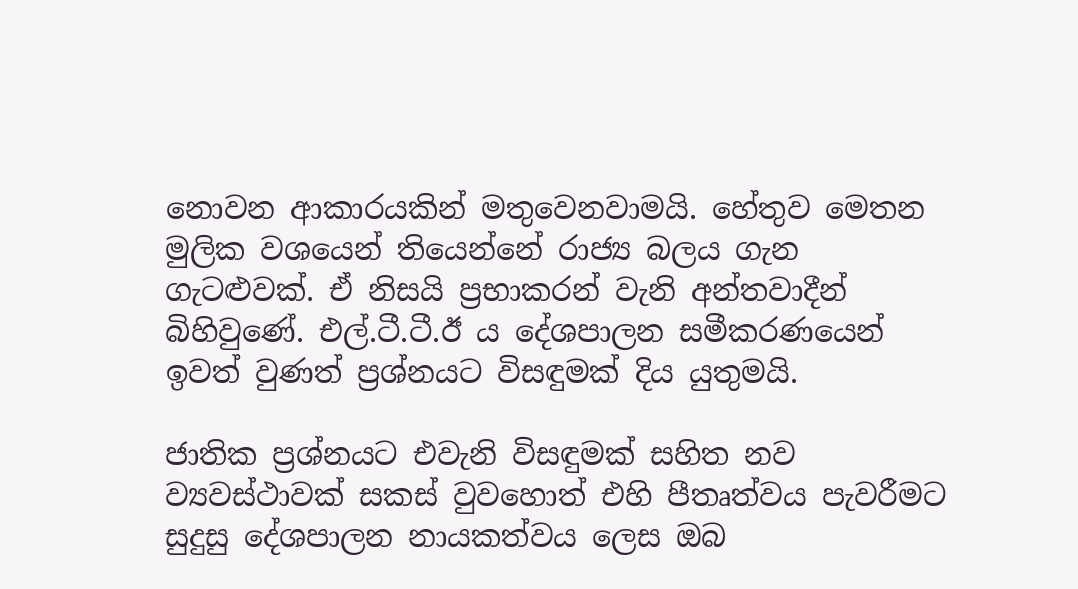නොවන ආකාරයකින් මතුවෙනවාමයි. හේතුව මෙතන මුලික වශයෙන් තියෙන්නේ රාජ්‍ය බලය ගැන ගැටළුවක්. ඒ නිසයි ප්‍රභාකරන් වැනි අන්තවාදීන් බිහිවුණේ. එල්.ටී.ටී.ඊ ය දේශපාලන සමීකරණයෙන් ඉවත් වුණත් ප්‍රශ්නයට විසඳුමක් දිය යුතුමයි.

ජාතික ප්‍රශ්නයට එවැනි විසඳුමක් සහිත නව ව්‍යවස්ථාවක් සකස් වුවහොත් එහි පීතෘත්වය පැවරීමට සුදුසු දේශපාලන නායකත්වය ලෙස ඔබ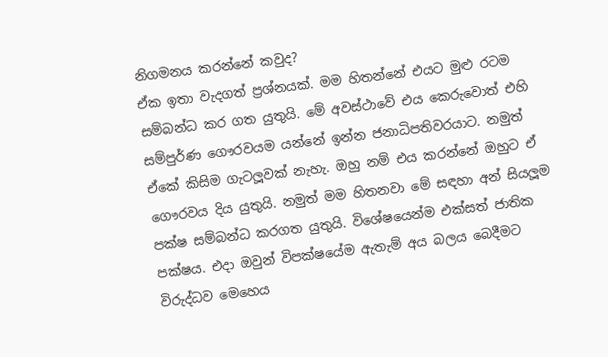නිගමනය කරන්නේ කවුද?
ඒක ඉතා වැදගත් ප්‍රශ්නයක්. මම හිතන්නේ එයට මුළු රටම සම්බන්ධ කර ගත යුතුයි. මේ අවස්ථාවේ එය කෙරුවොත් එහි සම්පුර්ණ ගෞරවයම යන්නේ ඉන්න ජනාධිපතිවරයාට. නමුත් ඒකේ කිසිම ගැටලූවක් නැහැ. ඔහු නම් එය කරන්නේ ඔහුට ඒ ගෞරවය දිය යුතුයි. නමුත් මම හිතනවා මේ සඳහා අන් සියලූම පක්ෂ සම්බන්ධ කරගත යුතුයි. විශේෂයෙන්ම එක්සත් ජාතික පක්ෂය. එදා ඔවුන් විපක්ෂයේම ඇතැම් අය බලය බෙදීමට විරුද්ධව මෙහෙය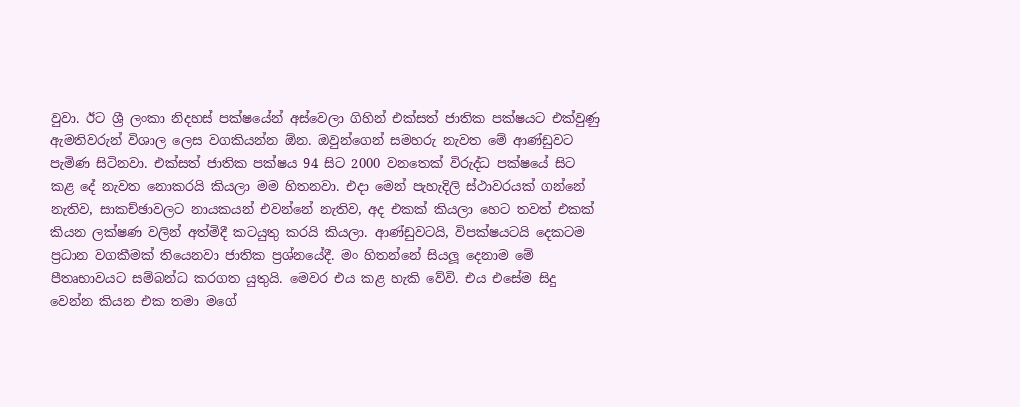වුවා. ඊට ශ්‍රී ලංකා නිදහස් පක්ෂයේන් අස්වෙලා ගිහින් එක්සත් ජාතික පක්ෂයට එක්වුණු ඇමතිවරුන් විශාල ලෙස වගකියන්න ඕන. ඔවුන්ගෙන් සමහරු නැවත මේ ආණ්ඩුවට පැමිණ සිටිනවා. එක්සත් ජාතික පක්ෂය 94 සිට 2000 වනතෙක් විරුද්ධ පක්ෂයේ සිට කළ දේ නැවත නොකරයි කියලා මම හිතනවා. එදා මෙන් පැහැදිලි ස්ථාවරයක් ගන්නේ නැතිව, සාකච්ඡාවලට නායකයන් එවන්නේ නැතිව, අද එකක් කියලා හෙට තවත් එකක් කියන ලක්ෂණ වලින් අත්මිදී කටයුතු කරයි කියලා. ආණ්ඩුවටයි, විපක්ෂයටයි දෙකටම ප්‍රධාන වගකීමක් තියෙනවා ජාතික ප්‍රශ්නයේදී. මං හිතන්නේ සියලූ දෙනාම මේ පීතෘභාවයට සම්බන්ධ කරගත යුතුයි. මෙවර එය කළ හැකි වේවි. එය එසේම සිදු වෙන්න කියන එක තමා මගේ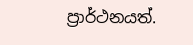ප්‍රාර්ථනයත්.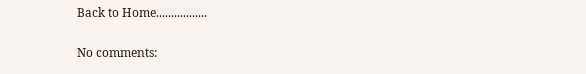Back to Home.................

No comments: